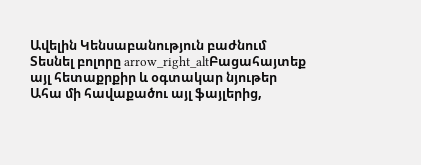Ավելին Կենսաբանություն բաժնում
Տեսնել բոլորը arrow_right_altԲացահայտեք այլ հետաքրքիր և օգտակար նյութեր
Ահա մի հավաքածու այլ ֆայլերից,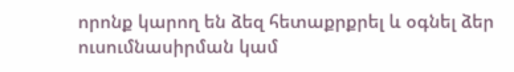որոնք կարող են ձեզ հետաքրքրել և օգնել ձեր ուսումնասիրման կամ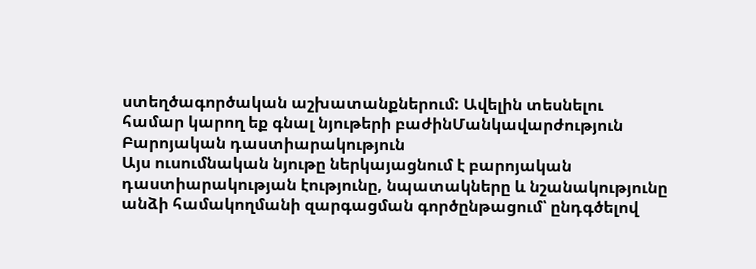ստեղծագործական աշխատանքներում: Ավելին տեսնելու համար կարող եք գնալ նյութերի բաժինՄանկավարժություն
Բարոյական դաստիարակություն
Այս ուսումնական նյութը ներկայացնում է բարոյական դաստիարակության էությունը, նպատակները և նշանակությունը անձի համակողմանի զարգացման գործընթացում՝ ընդգծելով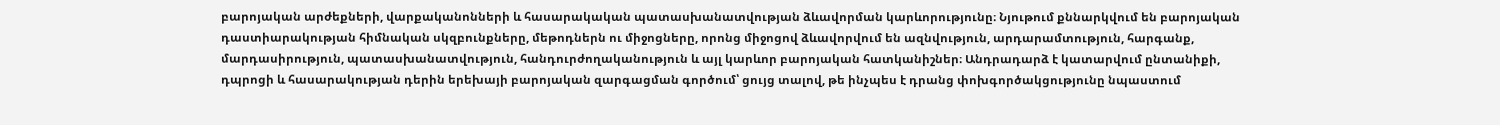բարոյական արժեքների, վարքականոնների և հասարակական պատասխանատվության ձևավորման կարևորությունը։ Նյութում քննարկվում են բարոյական դաստիարակության հիմնական սկզբունքները, մեթոդներն ու միջոցները, որոնց միջոցով ձևավորվում են ազնվություն, արդարամտություն, հարգանք, մարդասիրություն, պատասխանատվություն, հանդուրժողականություն և այլ կարևոր բարոյական հատկանիշներ։ Անդրադարձ է կատարվում ընտանիքի, դպրոցի և հասարակության դերին երեխայի բարոյական զարգացման գործում՝ ցույց տալով, թե ինչպես է դրանց փոխգործակցությունը նպաստում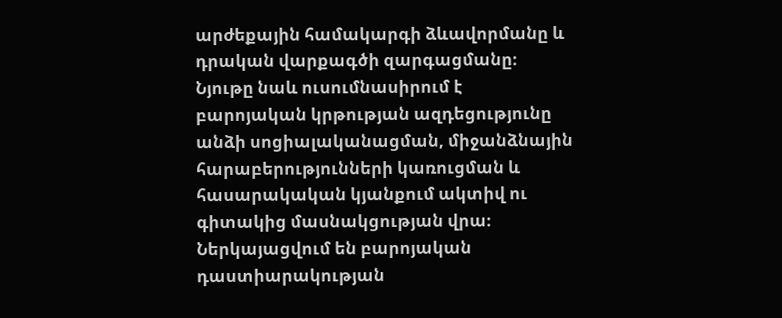արժեքային համակարգի ձևավորմանը և դրական վարքագծի զարգացմանը։ Նյութը նաև ուսումնասիրում է բարոյական կրթության ազդեցությունը անձի սոցիալականացման, միջանձնային հարաբերությունների կառուցման և հասարակական կյանքում ակտիվ ու գիտակից մասնակցության վրա։ Ներկայացվում են բարոյական դաստիարակության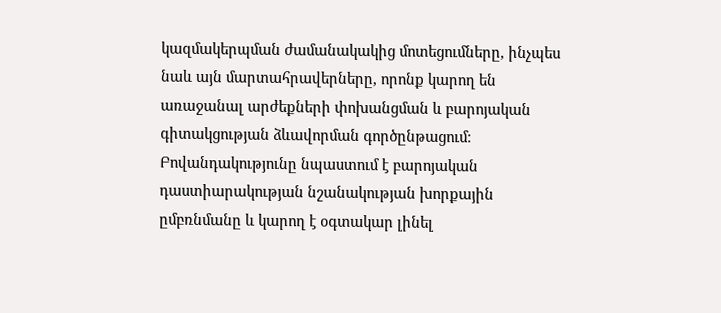կազմակերպման ժամանակակից մոտեցումները, ինչպես նաև այն մարտահրավերները, որոնք կարող են առաջանալ արժեքների փոխանցման և բարոյական գիտակցության ձևավորման գործընթացում։ Բովանդակությունը նպաստում է բարոյական դաստիարակության նշանակության խորքային ըմբռնմանը և կարող է օգտակար լինել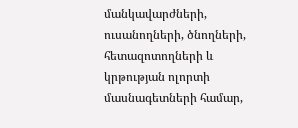մանկավարժների, ուսանողների, ծնողների, հետազոտողների և կրթության ոլորտի մասնագետների համար,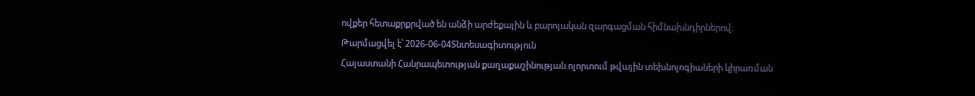ովքեր հետաքրքրված են անձի արժեքային և բարոյական զարգացման հիմնախնդիրներով։
Թարմացվել է՝ 2026-06-04Տնտեսագիտություն
Հայաստանի Հանրապետության քաղաքաշինության ոլորտում թվային տեխնոլոգիաների կիրառման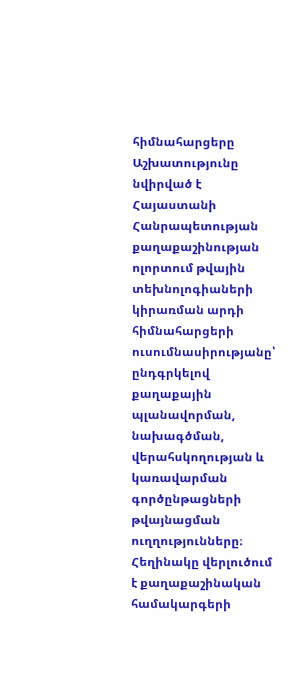հիմնահարցերը
Աշխատությունը նվիրված է Հայաստանի Հանրապետության քաղաքաշինության ոլորտում թվային տեխնոլոգիաների կիրառման արդի հիմնահարցերի ուսումնասիրությանը՝ ընդգրկելով քաղաքային պլանավորման, նախագծման, վերահսկողության և կառավարման գործընթացների թվայնացման ուղղությունները։ Հեղինակը վերլուծում է քաղաքաշինական համակարգերի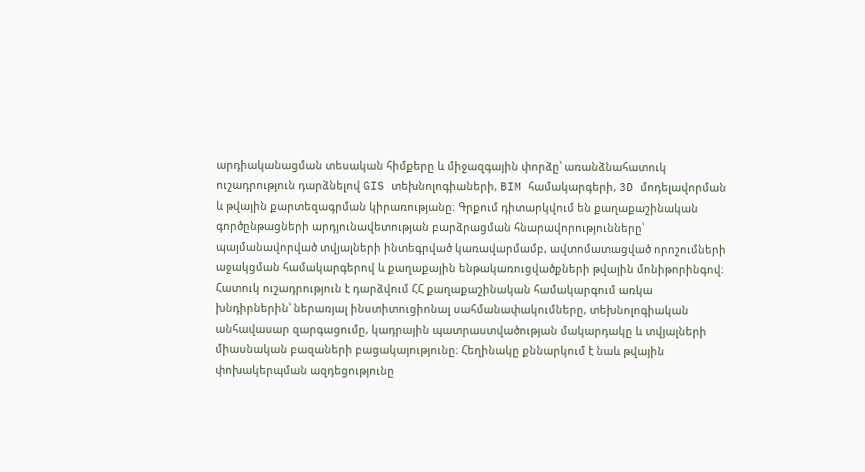արդիականացման տեսական հիմքերը և միջազգային փորձը՝ առանձնահատուկ ուշադրություն դարձնելով GIS տեխնոլոգիաների, BIM համակարգերի, 3D մոդելավորման և թվային քարտեզագրման կիրառությանը։ Գրքում դիտարկվում են քաղաքաշինական գործընթացների արդյունավետության բարձրացման հնարավորությունները՝ պայմանավորված տվյալների ինտեգրված կառավարմամբ, ավտոմատացված որոշումների աջակցման համակարգերով և քաղաքային ենթակառուցվածքների թվային մոնիթորինգով։ Հատուկ ուշադրություն է դարձվում ՀՀ քաղաքաշինական համակարգում առկա խնդիրներին՝ ներառյալ ինստիտուցիոնալ սահմանափակումները, տեխնոլոգիական անհավասար զարգացումը, կադրային պատրաստվածության մակարդակը և տվյալների միասնական բազաների բացակայությունը։ Հեղինակը քննարկում է նաև թվային փոխակերպման ազդեցությունը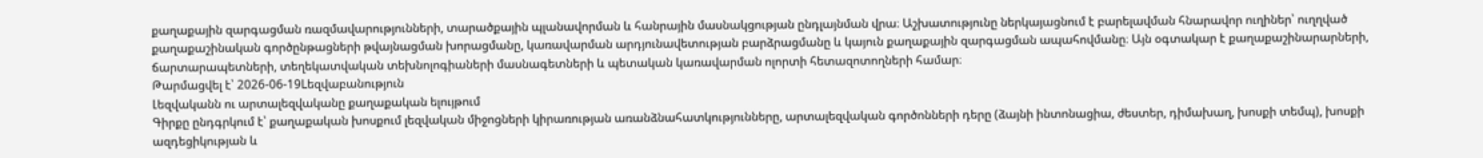քաղաքային զարգացման ռազմավարությունների, տարածքային պլանավորման և հանրային մասնակցության ընդլայնման վրա։ Աշխատությունը ներկայացնում է բարելավման հնարավոր ուղիներ՝ ուղղված քաղաքաշինական գործընթացների թվայնացման խորացմանը, կառավարման արդյունավետության բարձրացմանը և կայուն քաղաքային զարգացման ապահովմանը։ Այն օգտակար է քաղաքաշինարարների, ճարտարապետների, տեղեկատվական տեխնոլոգիաների մասնագետների և պետական կառավարման ոլորտի հետազոտողների համար։
Թարմացվել է՝ 2026-06-19Lեզվաբանություն
Լեզվականն ու արտալեզվականը քաղաքական ելույթում
Գիրքը ընդգրկում է՝ քաղաքական խոսքում լեզվական միջոցների կիրառության առանձնահատկությունները, արտալեզվական գործոնների դերը (ձայնի ինտոնացիա, ժեստեր, դիմախաղ, խոսքի տեմպ), խոսքի ազդեցիկության և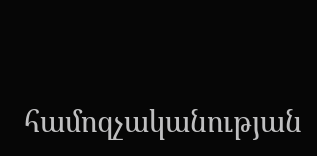համոզչականության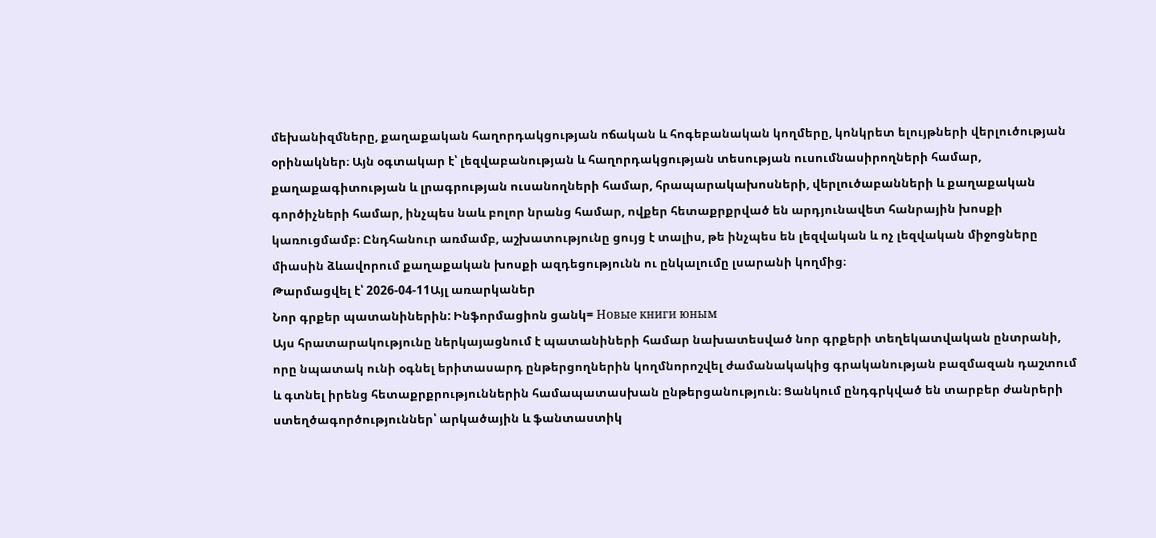մեխանիզմները, քաղաքական հաղորդակցության ոճական և հոգեբանական կողմերը, կոնկրետ ելույթների վերլուծության օրինակներ։ Այն օգտակար է՝ լեզվաբանության և հաղորդակցության տեսության ուսումնասիրողների համար, քաղաքագիտության և լրագրության ուսանողների համար, հրապարակախոսների, վերլուծաբանների և քաղաքական գործիչների համար, ինչպես նաև բոլոր նրանց համար, ովքեր հետաքրքրված են արդյունավետ հանրային խոսքի կառուցմամբ։ Ընդհանուր առմամբ, աշխատությունը ցույց է տալիս, թե ինչպես են լեզվական և ոչ լեզվական միջոցները միասին ձևավորում քաղաքական խոսքի ազդեցությունն ու ընկալումը լսարանի կողմից։
Թարմացվել է՝ 2026-04-11Այլ առարկաներ
Նոր գրքեր պատանիներին: Ինֆորմացիոն ցանկ= Новые книги юным
Այս հրատարակությունը ներկայացնում է պատանիների համար նախատեսված նոր գրքերի տեղեկատվական ընտրանի, որը նպատակ ունի օգնել երիտասարդ ընթերցողներին կողմնորոշվել ժամանակակից գրականության բազմազան դաշտում և գտնել իրենց հետաքրքրություններին համապատասխան ընթերցանություն։ Ցանկում ընդգրկված են տարբեր ժանրերի ստեղծագործություններ՝ արկածային և ֆանտաստիկ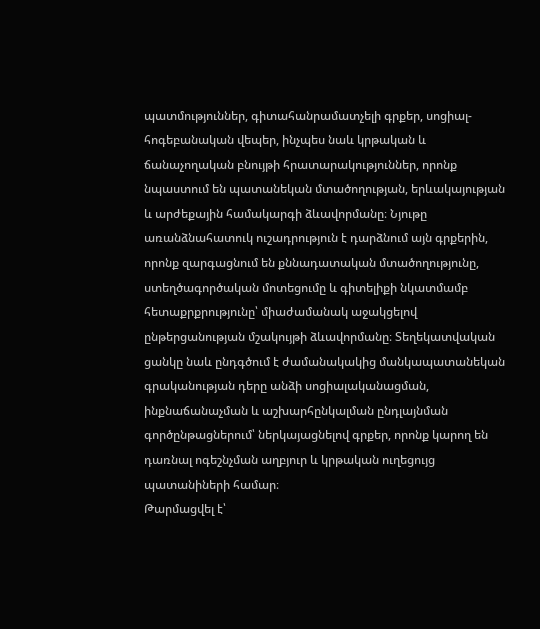պատմություններ, գիտահանրամատչելի գրքեր, սոցիալ-հոգեբանական վեպեր, ինչպես նաև կրթական և ճանաչողական բնույթի հրատարակություններ, որոնք նպաստում են պատանեկան մտածողության, երևակայության և արժեքային համակարգի ձևավորմանը։ Նյութը առանձնահատուկ ուշադրություն է դարձնում այն գրքերին, որոնք զարգացնում են քննադատական մտածողությունը, ստեղծագործական մոտեցումը և գիտելիքի նկատմամբ հետաքրքրությունը՝ միաժամանակ աջակցելով ընթերցանության մշակույթի ձևավորմանը։ Տեղեկատվական ցանկը նաև ընդգծում է ժամանակակից մանկապատանեկան գրականության դերը անձի սոցիալականացման, ինքնաճանաչման և աշխարհընկալման ընդլայնման գործընթացներում՝ ներկայացնելով գրքեր, որոնք կարող են դառնալ ոգեշնչման աղբյուր և կրթական ուղեցույց պատանիների համար։
Թարմացվել է՝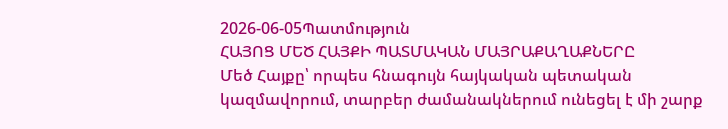2026-06-05Պատմություն
ՀԱՅՈՑ ՄԵԾ ՀԱՅՔԻ ՊԱՏՄԱԿԱՆ ՄԱՅՐԱՔԱՂԱՔՆԵՐԸ
Մեծ Հայքը՝ որպես հնագույն հայկական պետական կազմավորում, տարբեր ժամանակներում ունեցել է մի շարք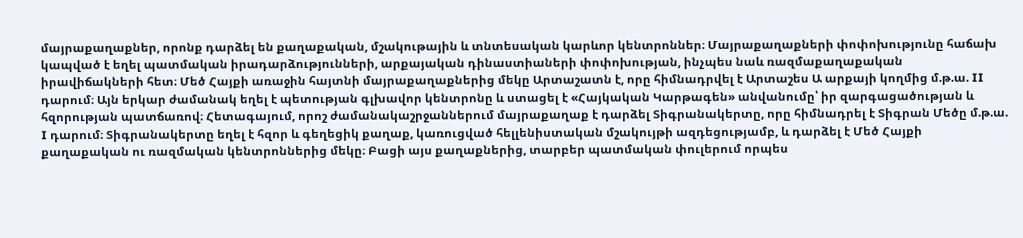մայրաքաղաքներ, որոնք դարձել են քաղաքական, մշակութային և տնտեսական կարևոր կենտրոններ։ Մայրաքաղաքների փոփոխությունը հաճախ կապված է եղել պատմական իրադարձությունների, արքայական դինաստիաների փոփոխության, ինչպես նաև ռազմաքաղաքական իրավիճակների հետ։ Մեծ Հայքի առաջին հայտնի մայրաքաղաքներից մեկը Արտաշատն է, որը հիմնադրվել է Արտաշես Ա արքայի կողմից մ.թ.ա. II դարում։ Այն երկար ժամանակ եղել է պետության գլխավոր կենտրոնը և ստացել է «Հայկական Կարթագեն» անվանումը՝ իր զարգացածության և հզորության պատճառով։ Հետագայում, որոշ ժամանակաշրջաններում մայրաքաղաք է դարձել Տիգրանակերտը, որը հիմնադրել է Տիգրան Մեծը մ.թ.ա. I դարում։ Տիգրանակերտը եղել է հզոր և գեղեցիկ քաղաք, կառուցված հելլենիստական մշակույթի ազդեցությամբ, և դարձել է Մեծ Հայքի քաղաքական ու ռազմական կենտրոններից մեկը։ Բացի այս քաղաքներից, տարբեր պատմական փուլերում որպես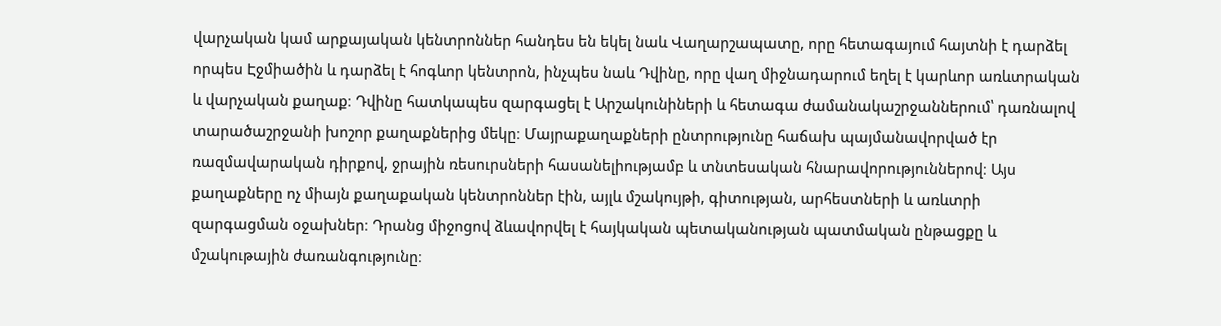վարչական կամ արքայական կենտրոններ հանդես են եկել նաև Վաղարշապատը, որը հետագայում հայտնի է դարձել որպես Էջմիածին և դարձել է հոգևոր կենտրոն, ինչպես նաև Դվինը, որը վաղ միջնադարում եղել է կարևոր առևտրական և վարչական քաղաք։ Դվինը հատկապես զարգացել է Արշակունիների և հետագա ժամանակաշրջաններում՝ դառնալով տարածաշրջանի խոշոր քաղաքներից մեկը։ Մայրաքաղաքների ընտրությունը հաճախ պայմանավորված էր ռազմավարական դիրքով, ջրային ռեսուրսների հասանելիությամբ և տնտեսական հնարավորություններով։ Այս քաղաքները ոչ միայն քաղաքական կենտրոններ էին, այլև մշակույթի, գիտության, արհեստների և առևտրի զարգացման օջախներ։ Դրանց միջոցով ձևավորվել է հայկական պետականության պատմական ընթացքը և մշակութային ժառանգությունը։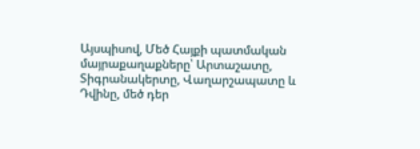Այսպիսով, Մեծ Հայքի պատմական մայրաքաղաքները՝ Արտաշատը, Տիգրանակերտը, Վաղարշապատը և Դվինը, մեծ դեր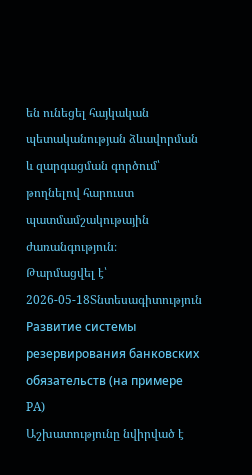են ունեցել հայկական պետականության ձևավորման և զարգացման գործում՝ թողնելով հարուստ պատմամշակութային ժառանգություն։
Թարմացվել է՝ 2026-05-18Տնտեսագիտություն
Развитие системы резервирования банковских обязательств (на примере PA)
Աշխատությունը նվիրված է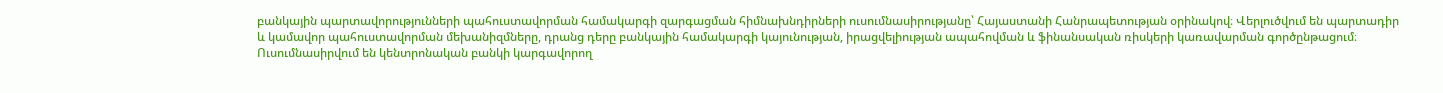բանկային պարտավորությունների պահուստավորման համակարգի զարգացման հիմնախնդիրների ուսումնասիրությանը՝ Հայաստանի Հանրապետության օրինակով։ Վերլուծվում են պարտադիր և կամավոր պահուստավորման մեխանիզմները, դրանց դերը բանկային համակարգի կայունության, իրացվելիության ապահովման և ֆինանսական ռիսկերի կառավարման գործընթացում։ Ուսումնասիրվում են կենտրոնական բանկի կարգավորող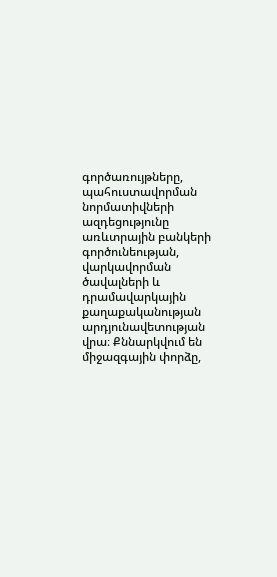գործառույթները, պահուստավորման նորմատիվների ազդեցությունը առևտրային բանկերի գործունեության, վարկավորման ծավալների և դրամավարկային քաղաքականության արդյունավետության վրա։ Քննարկվում են միջազգային փորձը,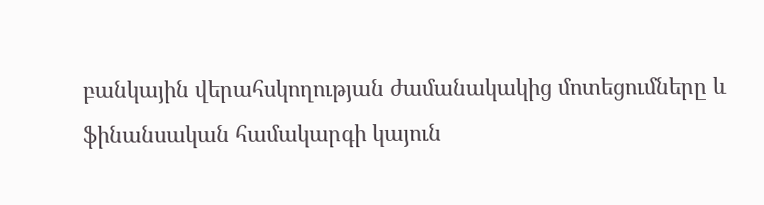բանկային վերահսկողության ժամանակակից մոտեցումները և ֆինանսական համակարգի կայուն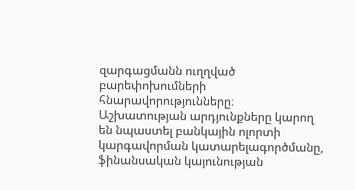զարգացմանն ուղղված բարեփոխումների հնարավորությունները։ Աշխատության արդյունքները կարող են նպաստել բանկային ոլորտի կարգավորման կատարելագործմանը, ֆինանսական կայունության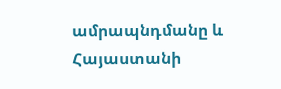ամրապնդմանը և Հայաստանի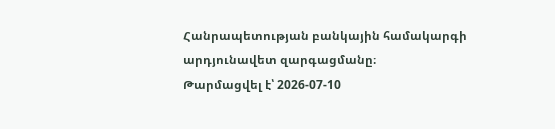Հանրապետության բանկային համակարգի արդյունավետ զարգացմանը։
Թարմացվել է՝ 2026-07-10